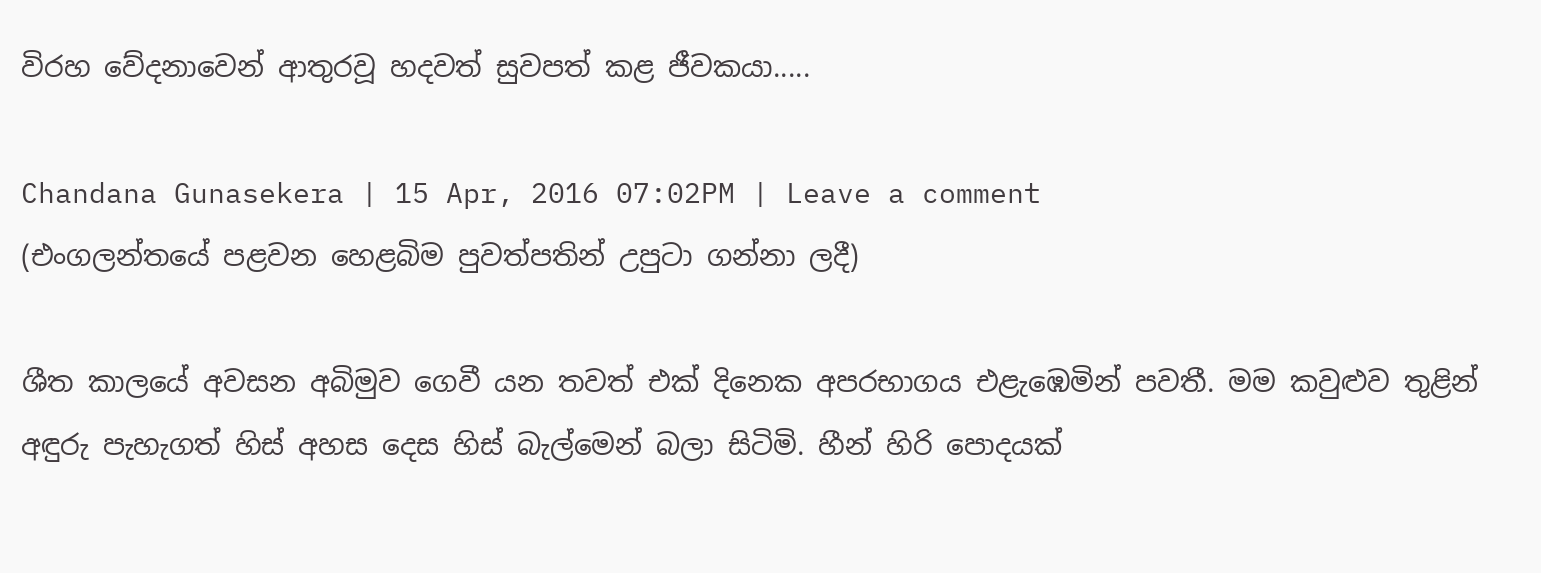විරහ වේදනාවෙන් ආතුරවූ හදවත් සුවපත් කළ ජීවකයා.....

Chandana Gunasekera | 15 Apr, 2016 07:02PM | Leave a comment
(එංගලන්තයේ පළවන හෙළබිම පුවත්පතින් උපුටා ගන්නා ලදී)

ශීත කාලයේ අවසන අබිමුව ගෙවී යන තවත් එක් දිනෙක අපරභාගය එළැඹෙමින් පවතී. මම කවුළුව තුළින් අඳුරු පැහැගත් හිස් අහස දෙස හිස් බැල්මෙන් බලා සිටිමි. හීන් හිරි පොදයක්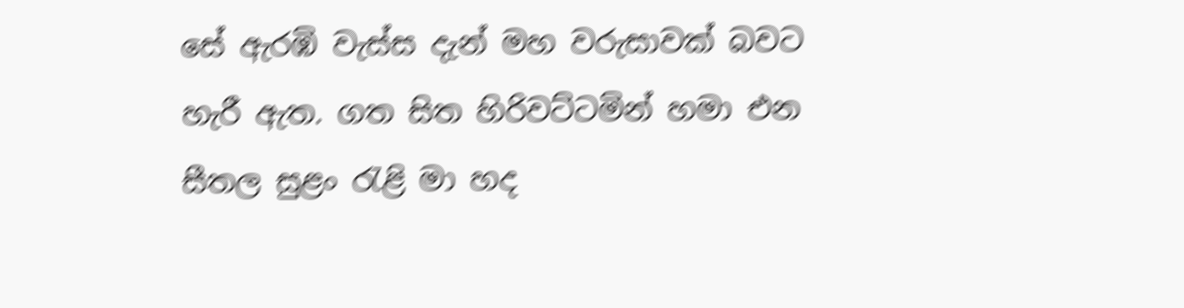සේ ඇරඹි වැස්ස දැන් මහ වරුසාවක් බවට හැරී ඇත. ගත සිත හිරිවට්ටමින් හමා එන සීතල සුළං රැළි මා හද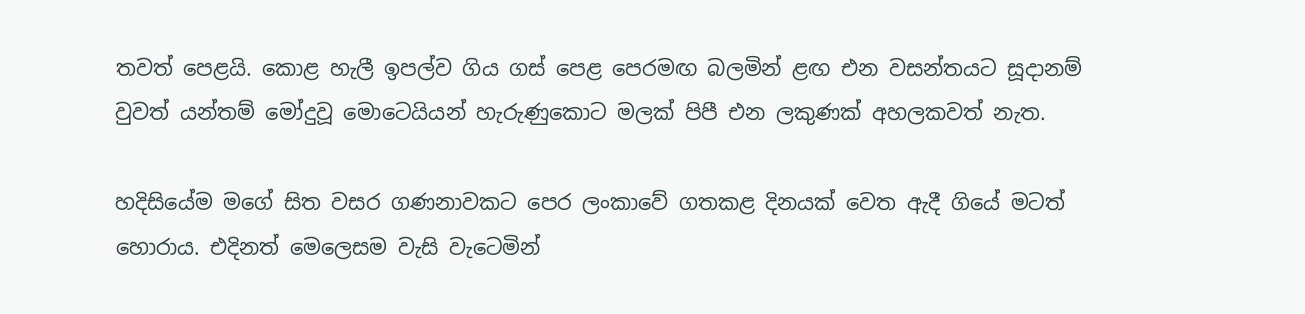තවත් පෙළයි. කොළ හැලී ඉපල්ව ගිය ගස් පෙළ පෙරමඟ බලමින් ළඟ එන වසන්තයට සූදානම් වුවත් යන්තම් මෝදුවූ මොටෙයියන් හැරුණුකොට මලක් පිපී එන ලකුණක් අහලකවත් නැත.

හදිසියේම මගේ සිත වසර ගණනාවකට පෙර ලංකාවේ ගතකළ දිනයක් වෙත ඇදී ගියේ මටත් හොරාය. එදිනත් මෙලෙසම වැසි වැටෙමින්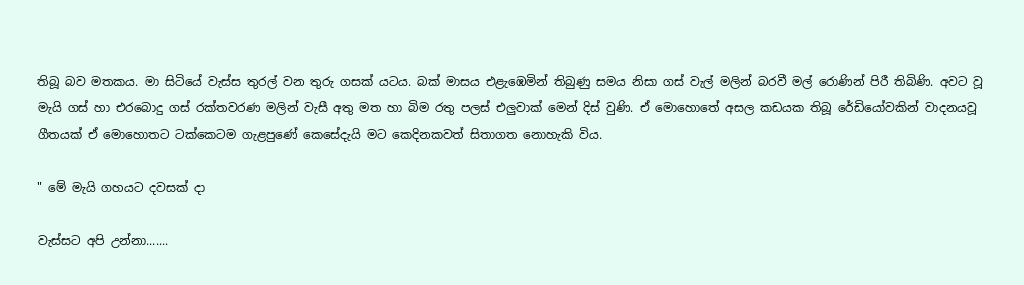තිබූ බව මතකය. මා සිටියේ වැස්ස තුරල් වන තුරු ගසක් යටය. බක් මාසය එළැඹෙමින් තිබුණු සමය නිසා ගස් වැල් මලින් බරවී මල් රොණින් පිරී තිබිණි. අවට වූ මැයි ගස් හා එරබොදු ගස් රක්තවරණ මලින් වැසී අතු මත හා බිම රතු පලස් එලුවාක් මෙන් දිස් වුණි. ඒ මොහොතේ අසල කඩයක තිබූ රේඩියෝවකින් වාදනයවූ ගීතයක් ඒ මොහොතට ටක්කෙටම ගැළපුණේ කෙසේදැයි මට කෙදිනකවත් සිතාගත නොහැකි විය.

" මේ මැයි ගහයට දවසක් දා

වැස්සට අපි උන්නා.......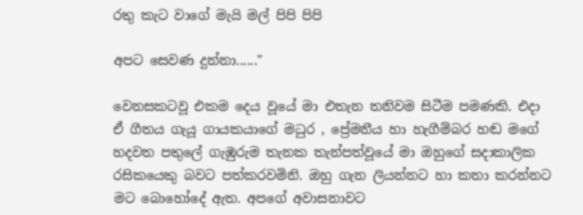රතු කැට වාගේ මැයි මල් පිපි පිපි

අපට සෙවණ දුන්නා......"

වෙනසකටවූ එකම දෙය වූයේ මා එතැන තනිවම සිටීම පමණකි. එදා ඒ ගීතය ගැයූ ගායකයාගේ මධුර , ප්‍රේමනීය හා හැගීම්බර හඬ මගේ හදවත පතුලේ ගැඹුරුම තැනක තැන්පත්වූයේ මා ඔහුගේ සදාකාලික රසිකයෙකු බවට පත්කරවමිනි. ඔහු ගැන ලියන්නට හා කතා කරන්නට මට බොහෝදේ ඇත. අපගේ අවාසනාවට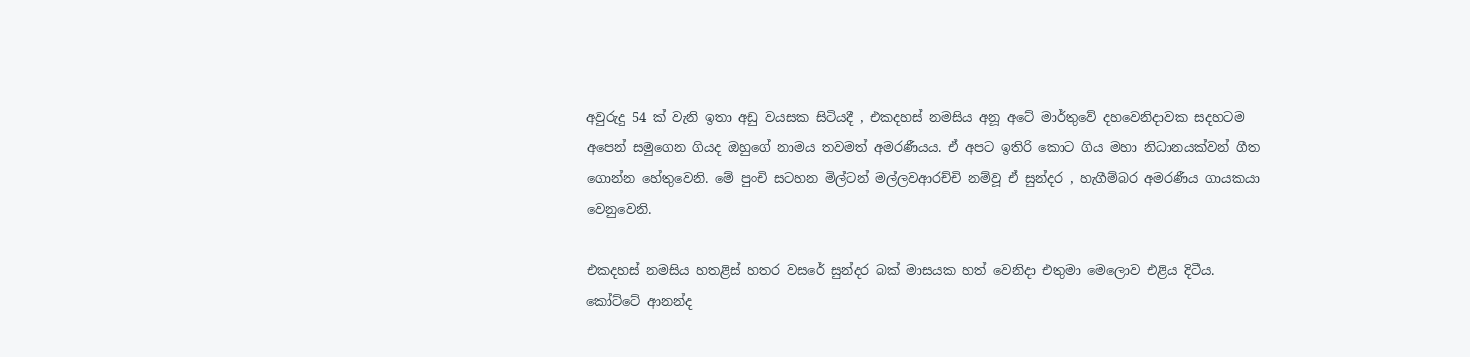අවුරුදු 54 ක් වැනි ඉතා අඩු වයසක සිටියදී , එකදහස් නමසිය අනූ අටේ මාර්තුවේ දහවෙනිදාවක සදහටම අපෙන් සමුගෙන ගියද ඔහුගේ නාමය තවමත් අමරණීයය. ඒ අපට ඉතිරි කොට ගිය මහා නිධානයක්වන් ගීත ගොන්න හේතුවෙනි. මේ පුංචි සටහන මිල්ටන් මල්ලවආරච්චි නම්වූ ඒ සුන්දර , හැගීම්බර අමරණීය ගායකයා වෙනුවෙනි.

එකදහස් නමසිය හතළිස් හතර වසරේ සුන්දර බක් මාසයක හත් වෙනිදා එතුමා මෙලොව එළිය දිටීය. කෝට්ටේ ආනන්ද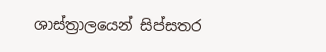ශාස්ත්‍රාලයෙන් සිප්සතර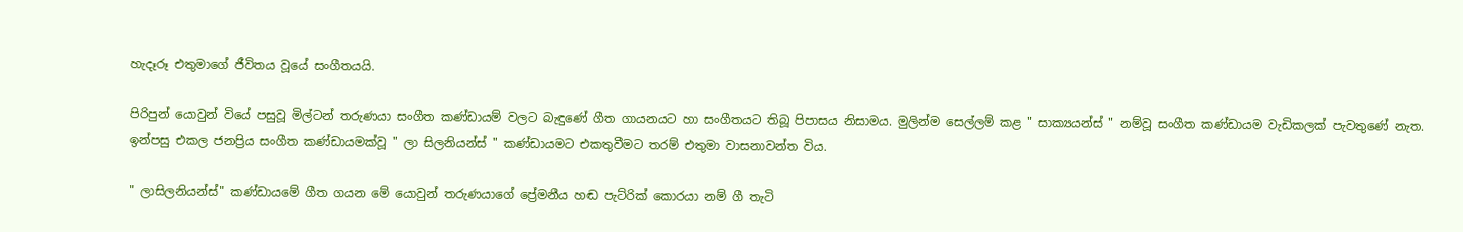හැදෑරූ එතුමාගේ ජීවිතය වූයේ සංගීතයයි.

පිරිපුන් යොවුන් වියේ පසුවූ මිල්ටන් තරුණයා සංගීත කණ්ඩායම් වලට බැඳුණේ ගීත ගායනයට හා සංගීතයට තිබූ පිපාසය නිසාමය. මුලින්ම සෙල්ලම් කළ " සාක්‍යයන්ස් " නම්වූ සංගීත කණ්ඩායම වැඩිකලක් පැවතුණේ නැත. ඉන්පසු එකල ජනප්‍රිය සංගීත කණ්ඩායමක්වූ " ලා සිලනියන්ස් " කණ්ඩායමට එකතුවීමට තරම් එතුමා වාසනාවන්ත විය.

" ලාසිලනියන්ස්" කණ්ඩායමේ ගීත ගයන මේ යොවුන් තරුණයාගේ ප්‍රේමනීය හඬ පැට්රික් කොරයා නම් ගී තැටි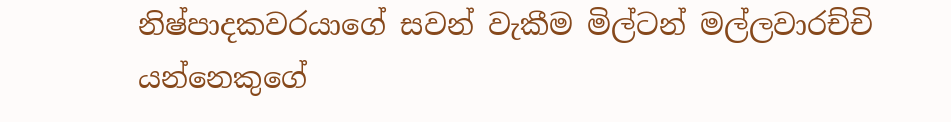නිෂ්පාදකවරයාගේ සවන් වැකීම මිල්ටන් මල්ලවාරච්චි යන්නෙකුගේ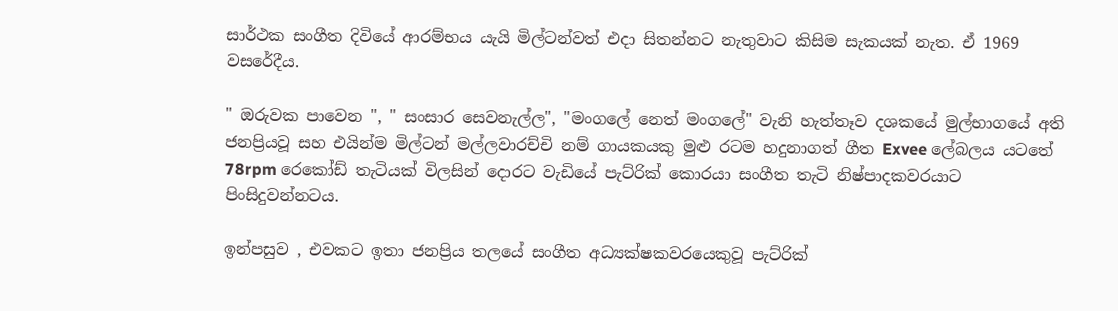සාර්ථක සංගීත දිවියේ ආරම්භය යැයි මිල්ටන්වත් එදා සිතන්නට නැතුවාට කිසිම සැකයක් නැත. ඒ 1969 වසරේදීය.

" ඔරුවක පාවෙන ", " සංසාර සෙවනැල්ල", "මංගලේ නෙත් මංගලේ" වැනි හැත්තෑව දශකයේ මුල්භාගයේ අති ජනප්‍රියවූ සහ එයින්ම මිල්ටන් මල්ලවාරච්චි නම් ගායකයකු මුළු රටම හදුනාගත් ගීත Exvee ලේබලය යටතේ 78rpm රෙකෝඩ් තැටියක් විලසින් දොරට වැඩියේ පැට්රික් කොරයා සංගීත තැටි නිෂ්පාදකවරයාට පිංසිදුවන්නටය.

ඉන්පසුව , එවකට ඉතා ජනප්‍රිය තලයේ සංගීත අධ්‍යක්ෂකවරයෙකුවූ පැට්රික්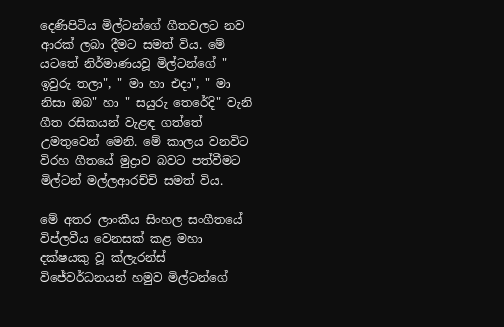දෙණිපිටිය මිල්ටන්ගේ ගීතවලට නව ආරක් ලබා දීමට සමත් විය. මේ යටතේ නිර්මාණයවූ මිල්ටන්ගේ " ඉවුරු තලා", " මා හා එදා", " මා නිසා ඔබ" හා " සයුරු තෙරේදි" වැනි ගීත රසිකයන් වැළඳ ගත්තේ උමතුවෙන් මෙනි. මේ කාලය වනවිට විරහ ගීතයේ මුද්‍රාව බවට පත්වීමට මිල්ටන් මල්ලආරච්චි සමත් විය.

මේ අතර ලාංකීය සිංහල සංගීතයේ විප්ලවීය වෙනසක් කළ මහා දක්ෂයකු වූ ක්ලැරන්ස් විජේවර්ධනයන් හමුව මිල්ටන්ගේ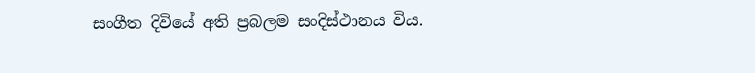සංගීත දිවියේ අති ප්‍රබලම සංදිස්ථානය විය.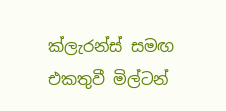ක්ලැරන්ස් සමඟ එකතුවී මිල්ටන්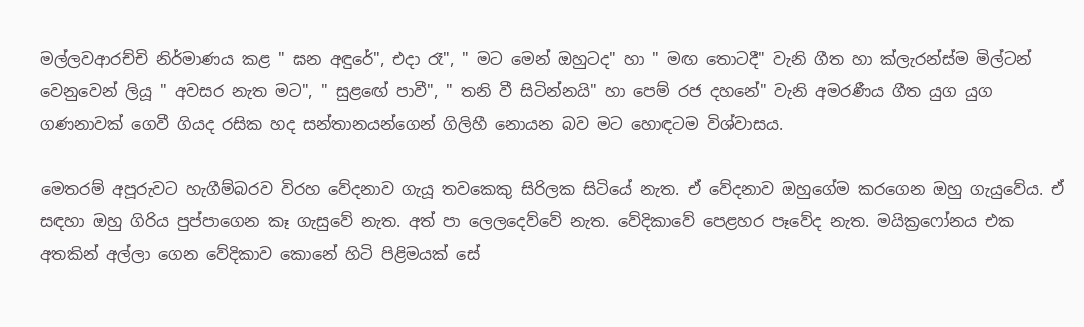මල්ලවආරච්චි නිර්මාණය කළ " ඝන අඳුරේ", එදා රෑ", " මට මෙන් ඔහුටද" හා " මඟ තොටදී" වැනි ගීත හා ක්ලැරන්ස්ම මිල්ටන් වෙනුවෙන් ලියූ " අවසර නැත මට", " සුළඟේ පාවී", " තනි වී සිටින්නයි" හා පෙම් රජ දහනේ" වැනි අමරණීය ගීත යුග යුග ගණනාවක් ගෙවී ගියද රසික හද සන්තානයන්ගෙන් ගිලිහී නොයන බව මට හොඳටම විශ්වාසය.

මෙතරම් අපූරුවට හැගීම්බරව විරහ වේදනාව ගැයූ තවකෙකු සිරිලක සිටියේ නැත. ඒ වේදනාව ඔහුගේම කරගෙන ඔහු ගැයුවේය. ඒ සඳහා ඔහු ගිරිය පුප්පාගෙන කෑ ගැසුවේ නැත. අත් පා ලෙලදෙව්වේ නැත. වේදිකාවේ පෙළහර පෑවේද නැත. මයික්‍රෆෝනය එක අතකින් අල්ලා ගෙන වේදිකාව කොනේ හිටි පිළිමයක් සේ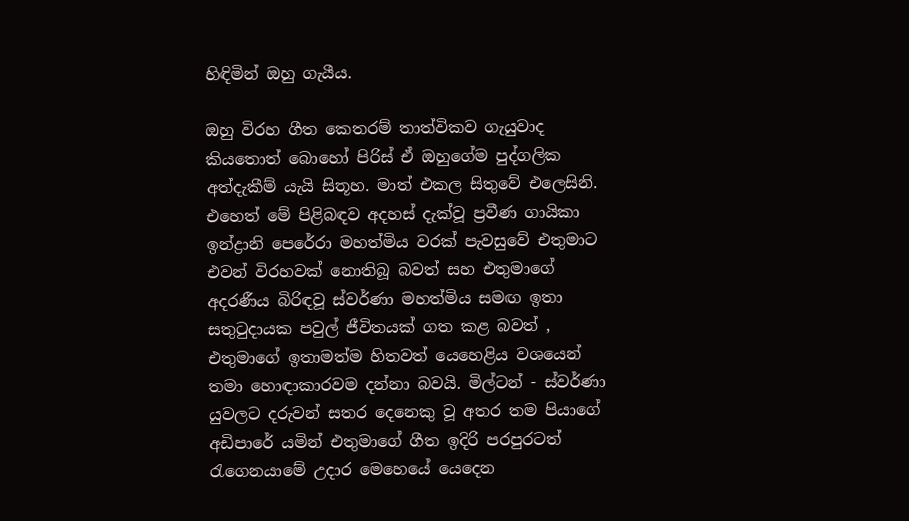හිඳිමින් ඔහු ගැයීය.

ඔහු විරහ ගීත කෙතරම් තාත්විකව ගැයුවාද කියතොත් බොහෝ පිරිස් ඒ ඔහුගේම පුද්ගලික අත්දැකීම් යැයි සිතූහ. මාත් එකල සිතුවේ එලෙසිනි. එහෙත් මේ පිළිබඳව අදහස් දැක්වූ ප්‍රවීණ ගායිකා ඉන්ද්‍රානි පෙරේරා මහත්මිය වරක් පැවසුවේ එතුමාට එවන් විරහවක් නොතිබූ බවත් සහ එතුමාගේ අදරණීය බිරිඳවූ ස්වර්ණා මහත්මිය සමඟ ඉතා සතුටුදායක පවුල් ජීවිතයක් ගත කළ බවත් , එතුමාගේ ඉතාමත්ම හිතවත් යෙහෙළිය වශයෙන් තමා හොඳාකාරවම දන්නා බවයි. මිල්ටන් - ස්වර්ණා යුවලට දරුවන් සතර දෙනෙකු වූ අතර තම පියාගේ අඩිපාරේ යමින් එතුමාගේ ගීත ඉදිරි පරපුරටත් රැගෙනයාමේ උදාර මෙහෙයේ යෙදෙන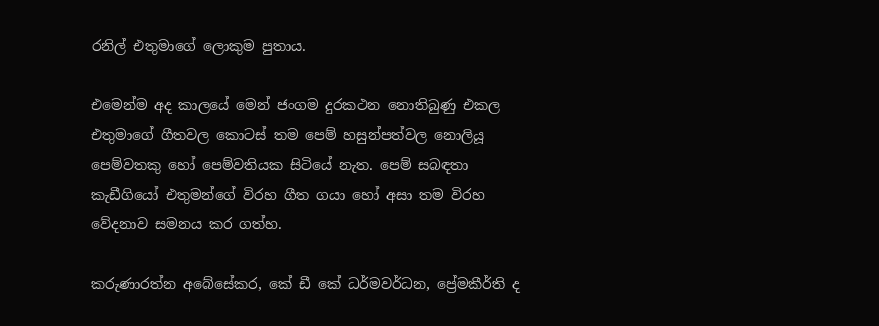රනිල් එතුමාගේ ලොකුම පුතාය.

එමෙන්ම අද කාලයේ මෙන් ජංගම දුරකථන නොතිබුණු එකල එතුමාගේ ගීතවල කොටස් තම පෙම් හසුන්පත්වල නොලියූ පෙම්වතකු හෝ පෙම්වතියක සිටියේ නැත. පෙම් සබඳතා කැඩීගියෝ එතුමන්ගේ විරහ ගීත ගයා හෝ අසා තම විරහ වේදනාව සමනය කර ගත්හ.

කරුණාරත්න අබේසේකර, කේ ඩී කේ ධර්මවර්ධන, ප්‍රේමකීර්ති ද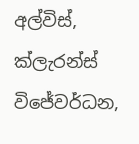අල්විස්, ක්ලැරන්ස් විජේවර්ධන,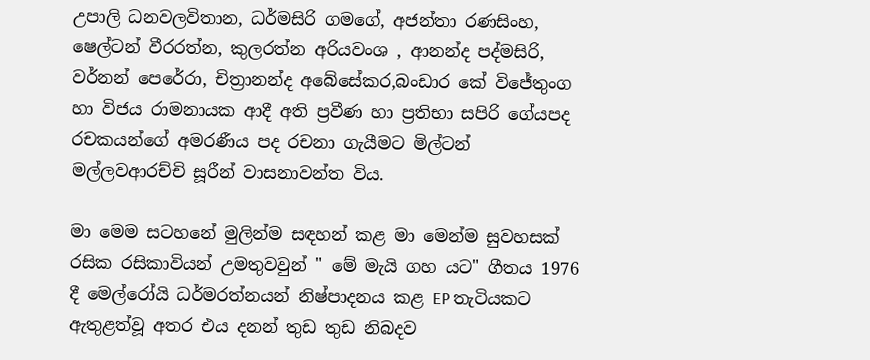උපාලි ධනවලවිතාන, ධර්මසිරි ගමගේ, අජන්තා රණසිංහ, ෂෙල්ටන් වීරරත්න, කුලරත්න අරියවංශ , ආනන්ද පද්මසිරි, වර්නන් පෙරේරා, චිත්‍රානන්ද අබේසේකර,බංඩාර කේ විජේතුංග හා විජය රාමනායක ආදී අති ප්‍රවීණ හා ප්‍රතිභා සපිරි ගේයපද රචකයන්ගේ අමරණීය පද රචනා ගැයීමට මිල්ටන් මල්ලවආරච්චි සූරීන් වාසනාවන්ත විය.

මා මෙම සටහනේ මුලින්ම සඳහන් කළ මා මෙන්ම සුවහසක් රසික රසිකාවියන් උමතුවවුන් " මේ මැයි ගහ යට" ගීතය 1976 දී මෙල්රෝයි ධර්මරත්නයන් නිෂ්පාදනය කළ EP තැටියකට ඇතුළත්වූ අතර එය දනන් තුඩ තුඩ නිබදව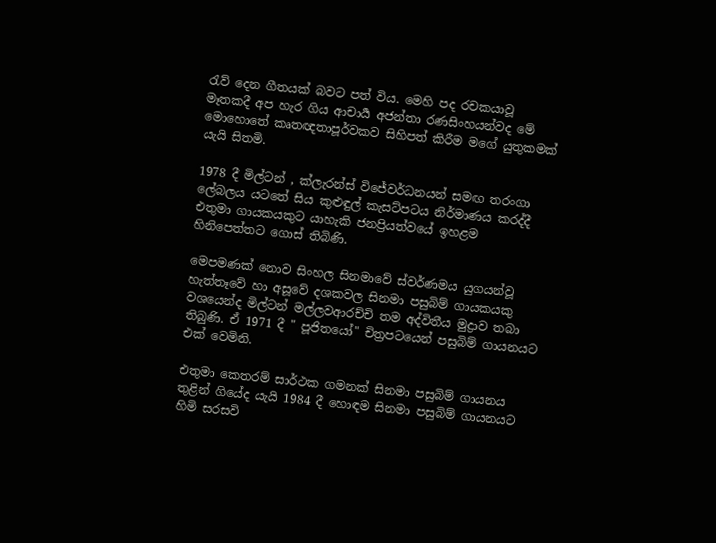රැව් දෙන ගීතයක් බවට පත් විය. මෙහි පද රචකයාවූ මෑතකදී අප හැර ගිය ආචාර්‍ය අජන්තා රණසිංහයන්වද මේ මොහොතේ කෘතඥතාපූර්වකව සිහිපත් කිරීම මගේ යුතුකමක් යැයි සිතමි.

1978 දී මිල්ටන් , ක්ලැරන්ස් විජේවර්ධනයන් සමඟ තරංගා ලේබලය යටතේ සිය කුළුඳුල් කැසට්පටය නිර්මාණය කරද්දී එතුමා ගායකයකුට යාහැකි ජනප්‍රියත්වයේ ඉහළම හිනිපෙත්තට ගොස් තිබිණි.

මෙපමණක් නොව සිංහල සිනමාවේ ස්වර්ණමය යුගයන්වූ හැත්තෑවේ හා අසූවේ දශකවල සිනමා පසුබිම් ගායකයකු වශයෙන්ද මිල්ටන් මල්ලවආරච්චි තම අද්විතීය මුද්‍රාව තබා තිබුණි. ඒ 1971 දී " පූජිතයෝ" චිත්‍රපටයෙන් පසුබිම් ගායනයට එක් වෙමිනි.

එතුමා කෙතරම් සාර්ථක ගමනක් සිනමා පසුබිම් ගායනය තුළින් ගියේද යැයි 1984 දී හොඳම සිනමා පසුබිම් ගායනයට හිමි සරසවි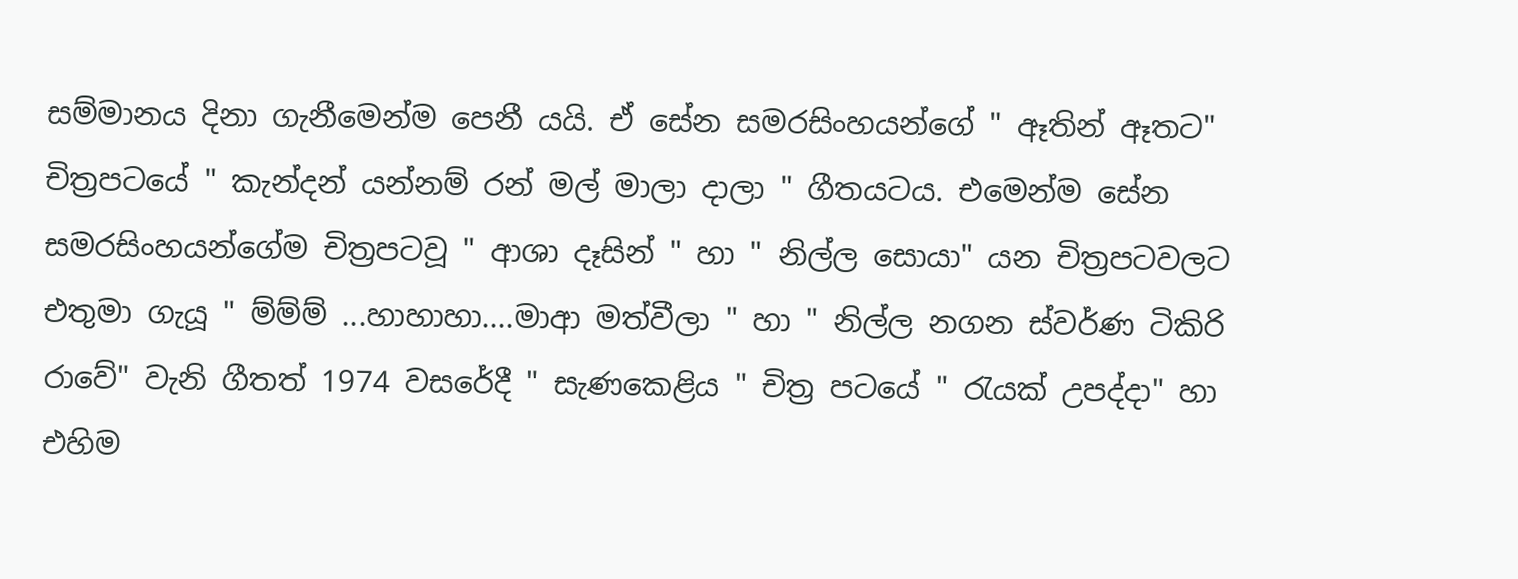සම්මානය දිනා ගැනීමෙන්ම පෙනී යයි. ඒ සේන සමරසිංහයන්ගේ " ඈතින් ඈතට" චිත්‍රපටයේ " කැන්දන් යන්නම් රන් මල් මාලා දාලා " ගීතයටය. එමෙන්ම සේන සමරසිංහයන්ගේම චිත්‍රපටවූ " ආශා දෑසින් " හා " නිල්ල සොයා" යන චිත්‍රපටවලට එතුමා ගැයූ " ම්ම්ම් ...හාහාහා....මාආ මත්වීලා " හා " නිල්ල නගන ස්වර්ණ ටිකිරි රාවේ" වැනි ගීතත් 1974 වසරේදී " සැණකෙළිය " චිත්‍ර පටයේ " රැයක් උපද්දා" හා එහිම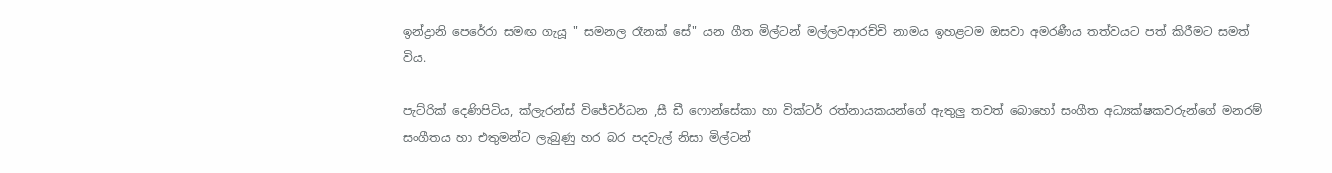ඉන්ද්‍රානි පෙරේරා සමඟ ගැයූ " සමනල රෑනක් සේ" යන ගීත මිල්ටන් මල්ලවආරච්චි නාමය ඉහළටම ඔසවා අමරණීය තත්වයට පත් කිරීමට සමත් විය.

පැට්රික් දෙණිපිටිය, ක්ලැරන්ස් විජේවර්ධන ,සී ඩී ෆොන්සේකා හා වික්ටර් රත්නායකයන්ගේ ඇතුලු තවත් බොහෝ සංගීත අධ්‍යක්ෂකවරුන්ගේ මනරම් සංගීතය හා එතුමන්ට ලැබුණු හර බර පදවැල් නිසා මිල්ටන්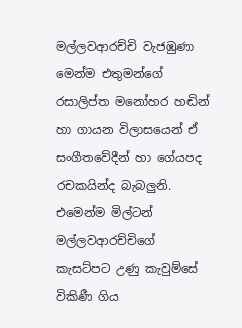මල්ලවආරච්චි වැජඹුණා මෙන්ම එතුමන්ගේ රසාලිප්ත මනෝහර හඬින් හා ගායන විලාසයෙන් ඒ සංගීතවේදීන් හා ගේයපද රචකයින්ද බැබලුනි. එමෙන්ම මිල්ටන් මල්ලවආරච්චිගේ කැසට්පට උණු කැවුම්සේ විකිණී ගිය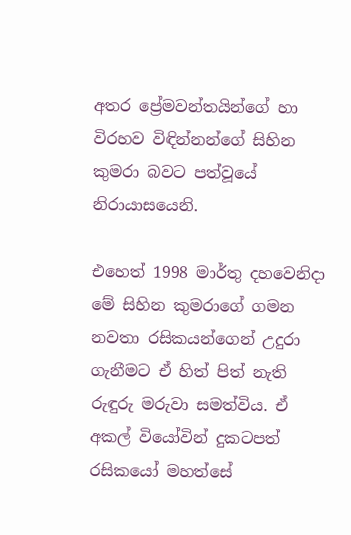අතර ප්‍රේමවන්තයින්ගේ හා විරහව විඳින්නන්ගේ සිහින කුමරා බවට පත්වූයේ නිරායාසයෙනි.

එහෙත් 1998 මාර්තු දහවෙනිදා මේ සිහින කුමරාගේ ගමන නවතා රසිකයන්ගෙන් උදුරා ගැනීමට ඒ හිත් පිත් නැති රුඳුරු මරුවා සමත්විය. ඒ අකල් වියෝවින් දුකටපත් රසිකයෝ මහත්සේ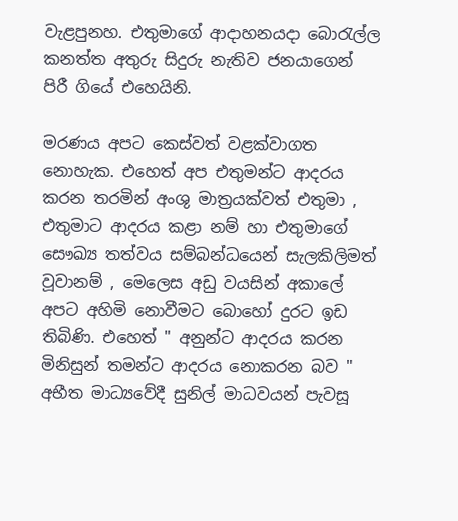වැළපුනහ. එතුමාගේ ආදාහනයදා බොරැල්ල කනත්ත අතුරු සිදුරු නැතිව ජනයාගෙන් පිරී ගියේ එහෙයිනි.

මරණය අපට කෙස්වත් වළක්වාගත නොහැක. එහෙත් අප එතුමන්ට ආදරය කරන තරමින් අංශු මාත්‍රයක්වත් එතුමා , එතුමාට ආදරය කළා නම් හා එතුමාගේ සෞඛ්‍ය තත්වය සම්බන්ධයෙන් සැලකිලිමත් වූවානම් , මෙලෙස අඩු වයසින් අකාලේ අපට අහිමි නොවීමට බොහෝ දුරට ඉඩ තිබිණි. එහෙත් " අනුන්ට ආදරය කරන මිනිසුන් තමන්ට ආදරය නොකරන බව " අභීත මාධ්‍යවේදී සුනිල් මාධවයන් පැවසූ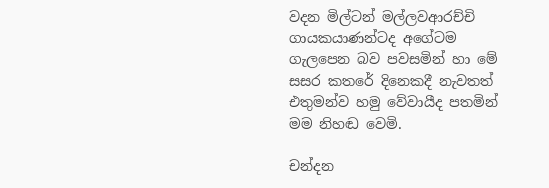වදන මිල්ටන් මල්ලවආරච්චි ගායකයාණන්ටද අගේටම ගැලපෙන බව පවසමින් හා මේ සසර කතරේ දිනෙකදී නැවතත් එතුමන්ව හමු වේවායීද පතමින් මම නිහඬ වෙමි.

චන්දන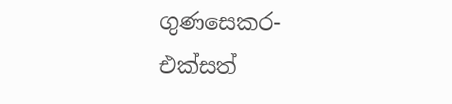ගුණසෙකර- එක්සත්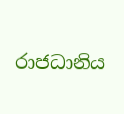රාජධානිය